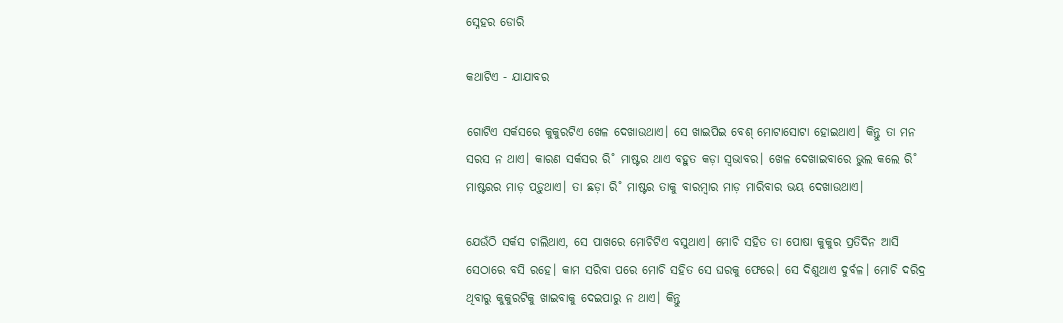ସ୍ନେହର ଡୋରି

କଥାଟିଏ - ଯାଯାବର

ଗୋଟିଏ ସର୍କସରେ କୁକୁରଟିଏ ଖେଳ ଦେଖାଉଥାଏ। ସେ ଖାଇପିଇ ବେଶ୍‌ ମୋଟାସୋଟା ହୋଇଥାଏ। କିନ୍ତୁ ତା ମନ ସରସ ନ ଥାଏ। କାରଣ ସର୍କସର ରି˚ ମାଷ୍ଟର ଥାଏ ବହୁତ କଡ଼ା ସ୍ବଭାବର। ଖେଳ ଦେଖାଇବାରେ ଭୁଲ କଲେ ରି˚ ମାଷ୍ଟରର ମାଡ଼ ପଡ଼ୁଥାଏ। ତା ଛଡ଼ା ରି˚ ମାଷ୍ଟର ତାକୁ ବାରମ୍ବାର ମାଡ଼ ମାରିବାର ଭୟ ଦେଖାଉଥାଏ।

ଯେଉଁଠି ସର୍କସ ଚାଲିଥାଏ, ସେ ପାଖରେ ମୋଚିଟିଏ ବସୁଥାଏ। ମୋଚି ସହିତ ତା ପୋଷା କୁକୁର ପ୍ରତିଦିନ ଆସି ସେଠାରେ ବସି ରହେ। କାମ ସରିବା ପରେ ମୋଚି ସହିତ ସେ ଘରକୁ ଫେରେ। ସେ ଦିଶୁଥାଏ ଦୁର୍ବଳ। ମୋଚି ଦରିଦ୍ର ଥିବାରୁ କୁକୁରଟିକୁ ଖାଇବାକୁ ଦେଇପାରୁ ନ ଥାଏ। କିନ୍ତୁ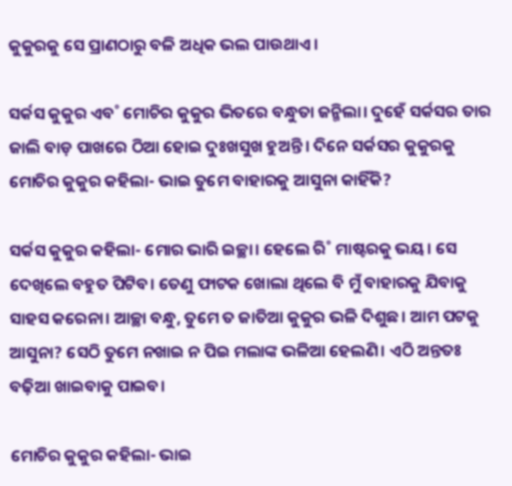କୁକୁରକୁ ସେ ପ୍ରାଣଠାରୁ ବଳି ଅଧିକ ଭଲ ପାଉଥାଏ।

ସର୍କସ କୁକୁର ଏବ˚ ମୋଚିର କୁକୁର ଭିତରେ ବନ୍ଧୁତା ଜନ୍ମିଲା। ଦୁହେଁ ସର୍କସର ତାର ଜାଲି ବାଡ଼ ପାଖରେ ଠିଆ ହୋଇ ଦୁଃଖସୁଖ ହୁଅନ୍ତି। ଦିନେ ସର୍କସର କୁକୁରକୁ ମୋଚିର କୁକୁର କହିଲା- ଭାଇ ତୁମେ ବାହାରକୁ ଆସୁନା କାହିଁକି?

ସର୍କସ କୁକୁର କହିଲା- ମୋର ଭାରି ଇଚ୍ଛା। ହେଲେ ରି˚ ମାଷ୍ଟରକୁ ଭୟ। ସେ ଦେଖିଲେ ବହୁତ ପିଟିବ। ତେଣୁ ଫାଟକ ଖୋଲା ଥିଲେ ବି ମୁଁ ବାହାରକୁ ଯିବାକୁ ସାହସ କରେନା। ଆଚ୍ଛା ବନ୍ଧୁ, ତୁମେ ତ ଜାତିଆ କୁକୁର ଭଳି ଦିଶୁଛ। ଆମ ପଟକୁ ଆସୁନା? ସେଠି ତୁମେ ନଖାଇ ନ ପିଇ ମଲାଙ୍କ ଭଳିଆ ହେଲଣି। ଏଠି ଅନ୍ତତଃ ବଢ଼ିଆ ଖାଇବାକୁ ପାଇବ।

ମୋଚିର କୁକୁର କହିଲା- ଭାଇ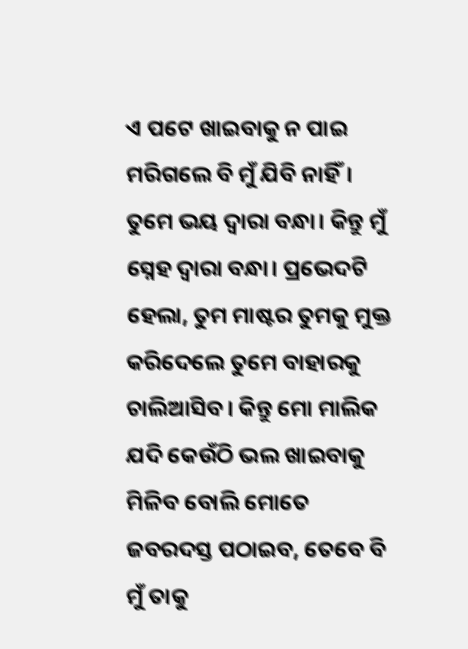ଏ ପଟେ ଖାଇବାକୁ ନ ପାଇ ମରିଗଲେ ବି ମୁଁ ଯିବି ନାହିଁ। ତୁମେ ଭୟ ଦ୍ବାରା ବନ୍ଧା। କିନ୍ତୁ ମୁଁ ସ୍ନେହ ଦ୍ବାରା ବନ୍ଧା। ପ୍ରଭେଦଟି ହେଲା, ତୁମ ମାଷ୍ଟର ତୁମକୁ ମୁକ୍ତ କରିଦେଲେ ତୁମେ ବାହାରକୁ ଚାଲିଆସିବ। କିନ୍ତୁ ମୋ ମାଲିକ ଯଦି କେଉଁଠି ଭଲ ଖାଇବାକୁ ମିଳିବ ବୋଲି ମୋତେ ଜବରଦସ୍ତ ପଠାଇବ, ତେବେ ବି ମୁଁ ତାକୁ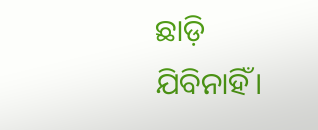ଛାଡ଼ି ଯିବିନାହିଁ।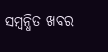ସମ୍ବନ୍ଧିତ ଖବର